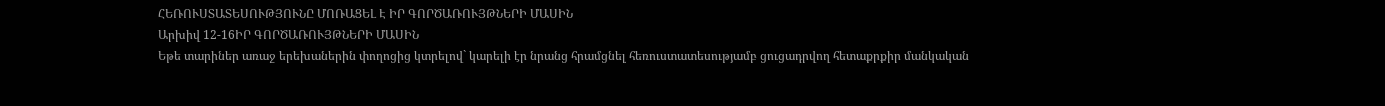ՀԵՌՈՒՍՏԱՏԵՍՈՒԹՅՈՒՆԸ ՄՈՌԱՑԵԼ Է ԻՐ ԳՈՐԾԱՌՈՒՅԹՆԵՐԻ ՄԱՍԻՆ
Արխիվ 12-16ԻՐ ԳՈՐԾԱՌՈՒՅԹՆԵՐԻ ՄԱՍԻՆ
Եթե տարիներ առաջ երեխաներին փողոցից կտրելով` կարելի էր նրանց հրամցնել հեռուստատեսությամբ ցուցադրվող հետաքրքիր մանկական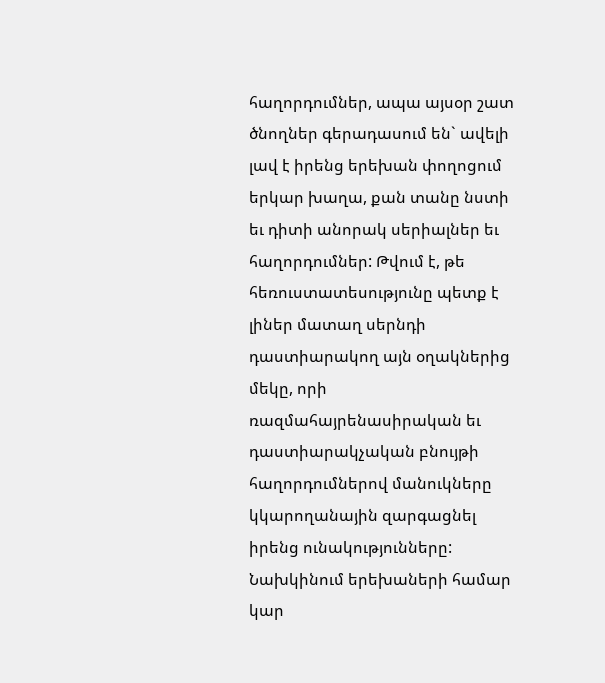հաղորդումներ, ապա այսօր շատ ծնողներ գերադասում են` ավելի լավ է իրենց երեխան փողոցում երկար խաղա, քան տանը նստի եւ դիտի անորակ սերիալներ եւ հաղորդումներ: Թվում է, թե հեռուստատեսությունը պետք է լիներ մատաղ սերնդի դաստիարակող այն օղակներից մեկը, որի ռազմահայրենասիրական եւ դաստիարակչական բնույթի հաղորդումներով մանուկները կկարողանային զարգացնել իրենց ունակությունները: Նախկինում երեխաների համար կար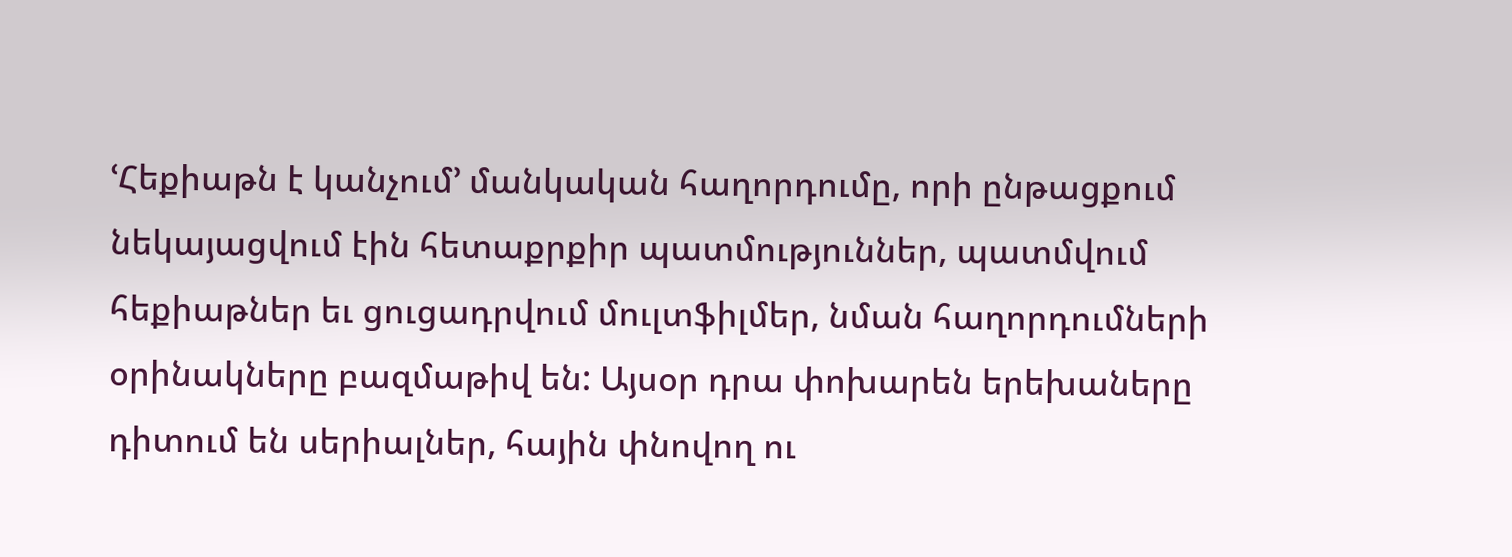ՙՀեքիաթն է կանչում՚ մանկական հաղորդումը, որի ընթացքում նեկայացվում էին հետաքրքիր պատմություններ, պատմվում հեքիաթներ եւ ցուցադրվում մուլտֆիլմեր, նման հաղորդումների օրինակները բազմաթիվ են: Այսօր դրա փոխարեն երեխաները դիտում են սերիալներ, հային փնովող ու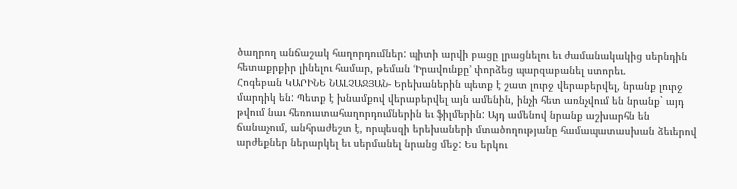ծաղրող անճաշակ հաղորդումներ: պիտի արվի բացը լրացնելու եւ ժամանակակից սերնդին հետաքրքիր լինելու համար, թեման ՙԻրավունքը՚ փորձեց պարզաբանել ստորեւ.
Հոգեբան ԿԱՐԻՆԵ ՆԱԼՉԱՋՅԱՆ- Երեխաներին պետք է շատ լուրջ վերաբերվել, նրանք լուրջ մարդիկ են: Պետք է խնամքով վերաբերվել այն ամենին, ինչի հետ առնչվում են նրանք` այդ թվում նաւ հեռուստահաղորդումներին եւ ֆիլմերին: Այդ ամենով նրանք աշխարհն են ճանաչում, անհրաժեշտ է, որպեսզի երեխաների մտածողությանը համապատասխան ձեւերով արժեքներ ներարկել եւ սերմանել նրանց մեջ: Ես երկու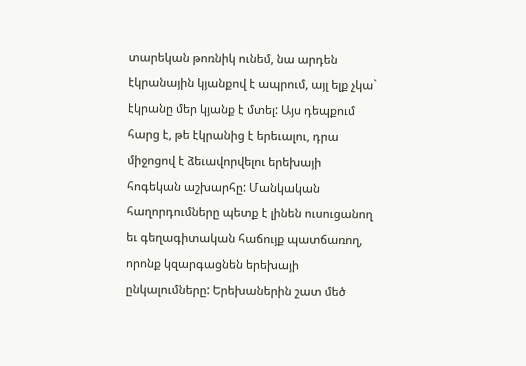տարեկան թոռնիկ ունեմ, նա արդեն էկրանային կյանքով է ապրում, այլ ելք չկա` էկրանը մեր կյանք է մտել: Այս դեպքում հարց է, թե էկրանից է երեւալու, դրա միջոցով է ձեւավորվելու երեխայի հոգեկան աշխարհը: Մանկական հաղորդումները պետք է լինեն ուսուցանող եւ գեղագիտական հաճույք պատճառող, որոնք կզարգացնեն երեխայի ընկալումները: Երեխաներին շատ մեծ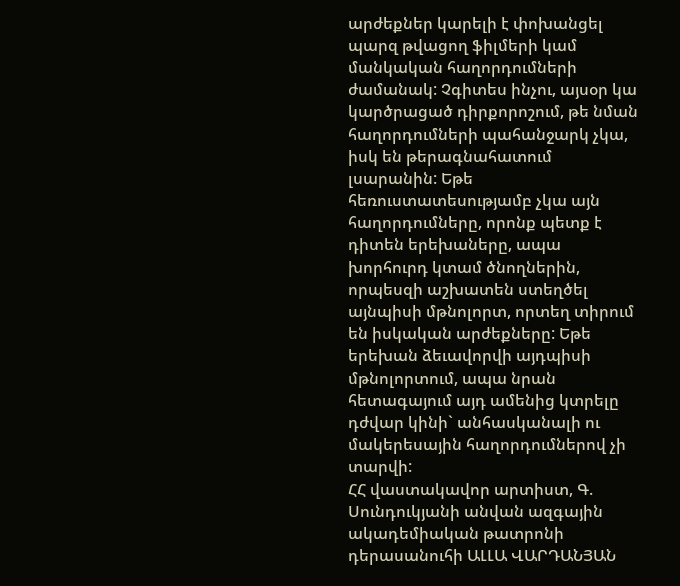արժեքներ կարելի է փոխանցել պարզ թվացող ֆիլմերի կամ մանկական հաղորդումների ժամանակ: Չգիտես ինչու, այսօր կա կարծրացած դիրքորոշում, թե նման հաղորդումների պահանջարկ չկա, իսկ են թերագնահատում լսարանին: Եթե հեռուստատեսությամբ չկա այն հաղորդումները, որոնք պետք է դիտեն երեխաները, ապա խորհուրդ կտամ ծնողներին, որպեսզի աշխատեն ստեղծել այնպիսի մթնոլորտ, որտեղ տիրում են իսկական արժեքները: Եթե երեխան ձեւավորվի այդպիսի մթնոլորտում, ապա նրան հետագայում այդ ամենից կտրելը դժվար կինի` անհասկանալի ու մակերեսային հաղորդումներով չի տարվի:
ՀՀ վաստակավոր արտիստ, Գ. Սունդուկյանի անվան ազգային ակադեմիական թատրոնի դերասանուհի ԱԼԼԱ ՎԱՐԴԱՆՅԱՆ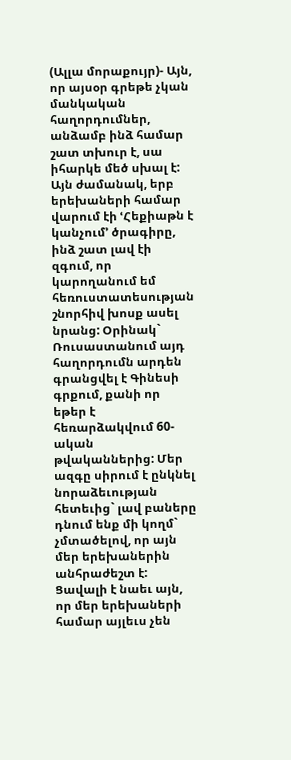(Ալլա մորաքույր)- Այն, որ այսօր գրեթե չկան մանկական հաղորդումներ, անձամբ ինձ համար շատ տխուր է, սա իհարկե մեծ սխալ է: Այն ժամանակ, երբ երեխաների համար վարում էի ՙՀեքիաթն է կանչում՚ ծրագիրը, ինձ շատ լավ էի զգում, որ կարողանում եմ հեռուստատեսության շնորհիվ խոսք ասել նրանց: Օրինակ` Ռուսաստանում այդ հաղորդումն արդեն գրանցվել է Գինեսի գրքում, քանի որ եթեր է հեռարձակվում 60-ական թվականներից: Մեր ազգը սիրում է ընկնել նորաձեւության հետեւից` լավ բաները դնում ենք մի կողմ` չմտածելով, որ այն մեր երեխաներին անհրաժեշտ է: Ցավալի է նաեւ այն, որ մեր երեխաների համար այլեւս չեն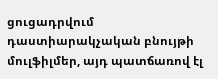ցուցադրվում դաստիարակչական բնույթի մուլֆիլմեր, այդ պատճառով էլ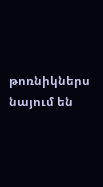թոռնիկներս նայում են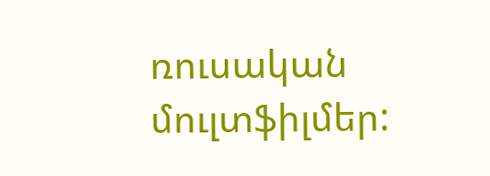ռուսական մուլտֆիլմեր: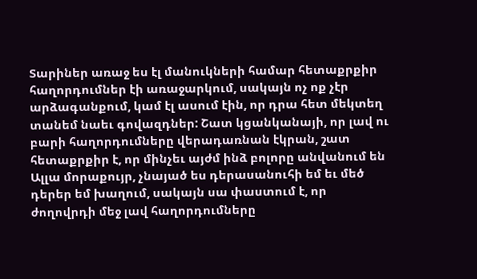Տարիներ առաջ ես էլ մանուկների համար հետաքրքիր հաղորդումներ էի առաջարկում, սակայն ոչ ոք չէր արձագանքում, կամ էլ ասում էին, որ դրա հետ մեկտեղ տանեմ նաեւ գովազդներ: Շատ կցանկանայի, որ լավ ու բարի հաղորդումները վերադառնան էկրան, շատ հետաքրքիր է, որ մինչեւ այժմ ինձ բոլորը անվանում են Ալլա մորաքույր, չնայած ես դերասանուհի եմ եւ մեծ դերեր եմ խաղում, սակայն սա փաստում է, որ ժողովրդի մեջ լավ հաղորդումները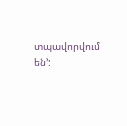տպավորվում են՚: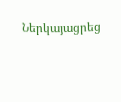Ներկայացրեց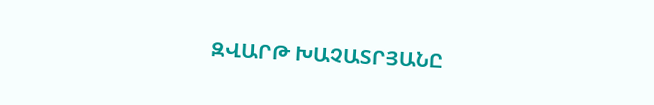ԶՎԱՐԹ ԽԱՉԱՏՐՅԱՆԸ